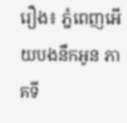រឿង៖ ភ្នំពេញអើយបងនឹកអូន ភាគទី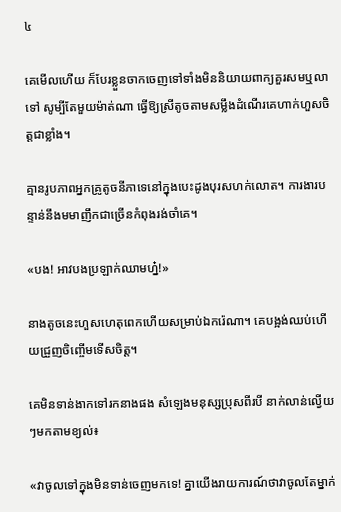៤

គេមើលហើយ ក៏បែរខ្លួនចាកចេញទៅទាំងមិននិយាយពាក្យគួរសមឬលាទៅ សូម្បីតែមួយម៉ាត់ណា ធ្វើឱ្យស្រីតូចតាមសម្លឹងដំណើរគេហាក់ហួសចិត្តជាខ្លាំង។

គ្មានរូបភាពអ្នកគ្រូតូចនីភាទេនៅក្នុងបេះដូងបុរសហក់លោត។ ការងារបន្ទាន់នឹងមមាញឹកជាច្រើនកំពុងរង់ចាំគេ។

«បង! អាវបងប្រឡាក់ឈាមហ្ន៎!»

នាងតូចនេះហួសហេតុពេកហើយសម្រាប់ឯករ៉េណា។ គេបង្អង់ឈប់ហើយជ្រួញចិញ្ចើមទើសចិត្ត។

គេមិនទាន់ងាកទៅរកនាងផង សំឡេងមនុស្សប្រុសពីរបី នាក់លាន់ល្វើយៗមកតាមខ្យល់៖

«វាចូលទៅក្នុងមិនទាន់ចេញមកទេ! គ្នាយើងរាយការណ៍ថាវាចូលតែម្នាក់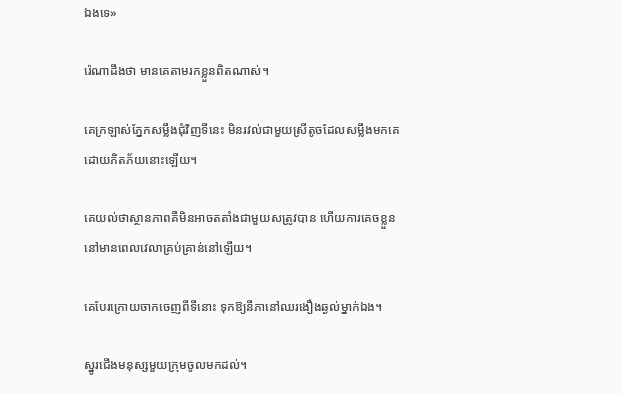ឯងទេ»

រ៉េណាដឹងថា មានគេតាមរកខ្លួនពិតណាស់។

គេក្រឡាស់ភ្នែកសម្លឹងជុំវិញទីនេះ មិនរវល់ជាមួយស្រីតូចដែលសម្លឹងមកគេដោយភិតភ័យនោះឡើយ។

គេយល់ថាស្ថានភាពគឺមិនអាចតតាំងជាមួយសត្រូវបាន ហើយការគេចខ្លួននៅមានពេលវេលាគ្រប់គ្រាន់នៅឡើយ។

គេបែរក្រោយចាកចេញពីទីនោះ ទុកឱ្យនីភានៅឈរងឿងឆ្ងល់ម្នាក់ឯង។

ស្នូរជើងមនុស្សមួយក្រុមចូលមកដល់។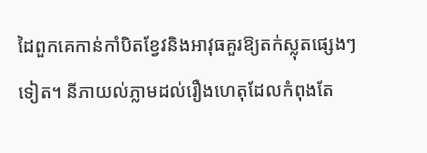ដៃពួកគេកាន់កាំបិតខ្វែវនិងអាវុធគួរឱ្យតក់ស្លុតផ្សេងៗទៀត។ នីភាយល់ភ្លាមដល់រឿងហេតុដែលកំពុងតែ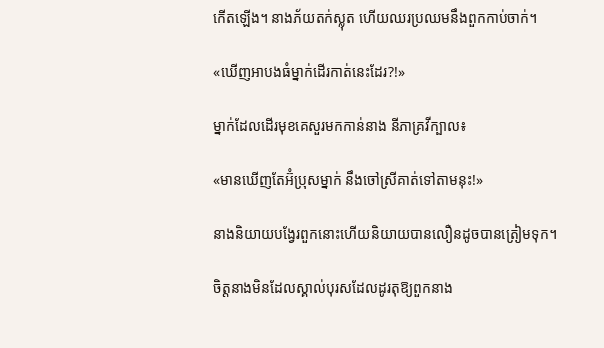កើតឡើង។ នាងភ័យតក់ស្លុត ហើយឈរប្រឈមនឹងពួកកាប់ចាក់។

«ឃើញអាបងធំម្នាក់ដើរកាត់នេះដែរ?!»

ម្នាក់ដែលដើរមុខគេសួរមកកាន់នាង នីភាគ្រវីក្បាល៖

«មានឃើញតែអ៊ំប្រុសម្នាក់ នឹងចៅស្រីគាត់ទៅតាមនុះ!»

នាងនិយាយបង្វែរពួកនោះហើយនិយាយបានលឿនដូចបានត្រៀមទុក។

ចិត្តនាងមិនដែលស្គាល់បុរសដែលដូរតុឱ្យពួកនាង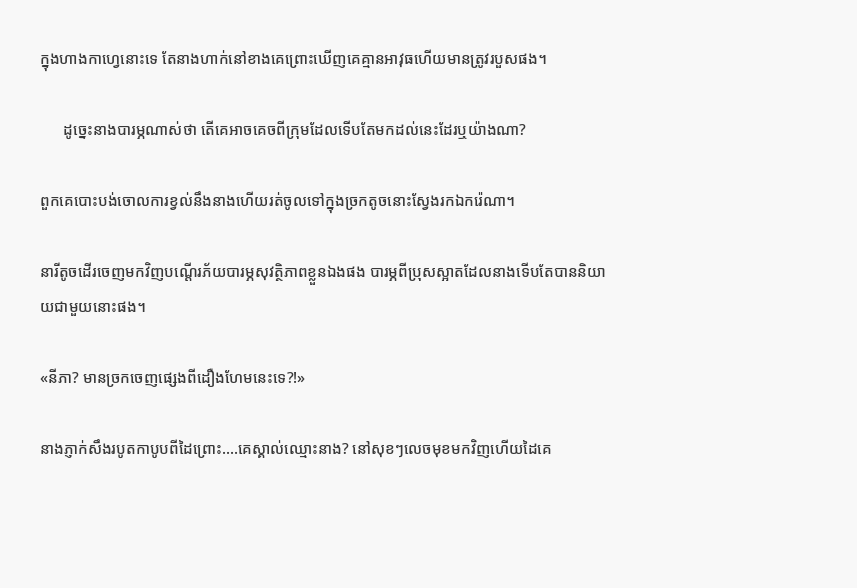ក្នុងហាងកាហ្វេនោះទេ តែនាងហាក់នៅខាងគេព្រោះឃើញគេគ្មានអាវុធហើយមានត្រូវរបួសផង។

      ដូច្នេះនាងបារម្ភណាស់ថា តើគេអាចគេចពីក្រុមដែលទើបតែមកដល់នេះដែរឬយ៉ាងណា?

ពួកគេបោះបង់ចោលការខ្វល់នឹងនាងហើយរត់ចូលទៅក្នុងច្រកតូចនោះស្វែងរកឯករ៉េណា។

នារីតូចដើរចេញមកវិញបណ្តើរភ័យបារម្ភសុវត្ថិភាពខ្លួនឯងផង បារម្ភពីប្រុសស្អាតដែលនាងទើបតែបាននិយាយជាមួយនោះផង។

«នីភា? មានច្រកចេញផ្សេងពីដឿងហែមនេះទេ?!»

នាងភ្ញាក់សឹងរបូតកាបូបពីដៃព្រោះ….គេស្គាល់ឈ្មោះនាង? នៅសុខៗលេចមុខមកវិញហើយដៃគេ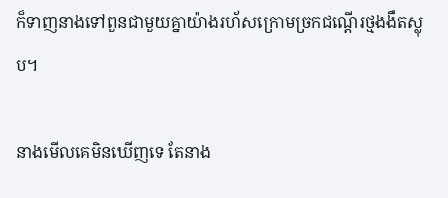ក៏ទាញនាងទៅពួនជាមួយគ្នាយ៉ាងរហ័សក្រោមច្រកជណ្តើរថ្មងងឹតស្លុប។

នាងមើលគេមិនឃើញទេ តែនាង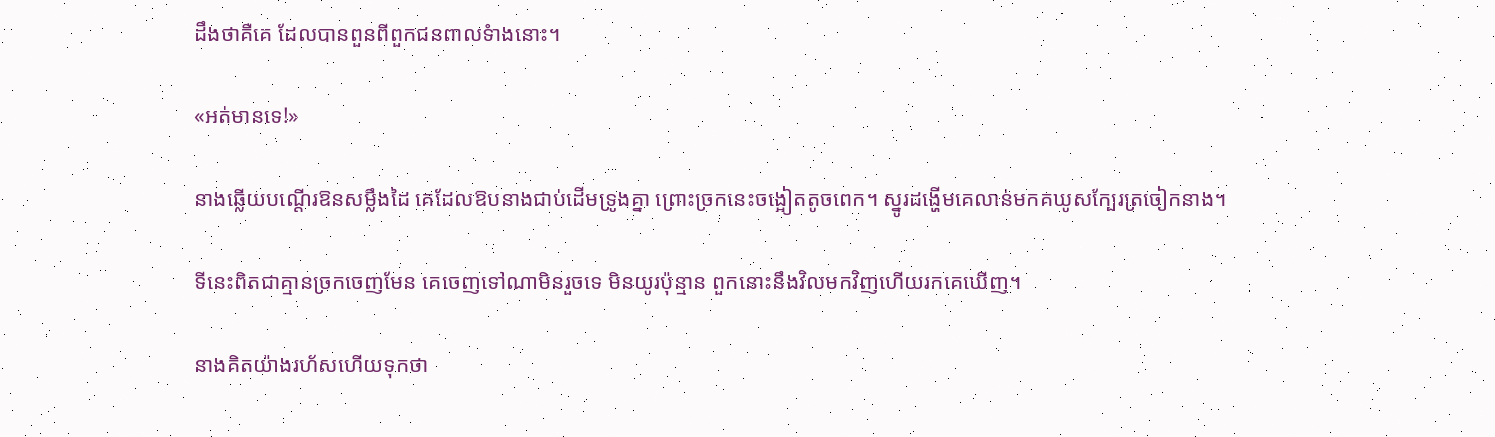ដឹងថាគឺគេ ដែលបានពួនពីពួកជនពាលទំាងនោះ។

«អត់មានទេ!»

នាងឆ្លើយបណ្តើរឱនសម្លឹងដៃ គេដែលឱបនាងជាប់ដើមទ្រូងគ្នា ព្រោះច្រកនេះចង្អៀតតូចពេក។ ស្នូរដង្ហើមគេលាន់មកគឃូសក្បែរត្រចៀកនាង។

ទីនេះពិតជាគ្មានច្រកចេញមែន គេចេញទៅណាមិនរួចទេ មិនយូរប៉ុន្មាន ពួកនោះនឹងវិលមកវិញហើយរកគេឃើញ។

នាងគិតយ៉ាងរហ័សហើយទុកថា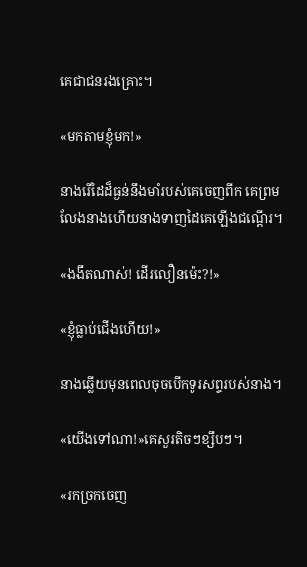គេជាជនរងគ្រោះ។

«មកតាមខ្ញុំមក!»

នាងរើដៃដ៏ធ្ងន់នឹងមាំរបស់គេចេញពីក គេព្រមលែងនាងហើយនាងទាញដៃគេឡើងជណ្តើរ។

«ងងឹតណាស់! ដើរលឿនម៉េះ?!»

«ខ្ញុំធ្លាប់ជើងហើយ!»

នាងឆ្លើយមុនពេលចុចបើកទូរសព្ទរបស់នាង។

«យើងទៅណា!»គេសួរតិចៗខ្សឹបៗ។

«រកច្រកចេញ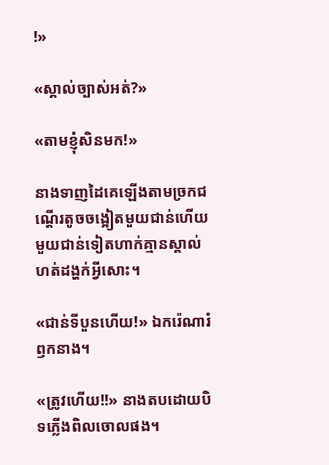!»

«ស្គាល់ច្បាស់អត់?»

«តាមខ្ញុំសិនមក!»

នាងទាញដៃគេឡើងតាមច្រកជណ្ដើរតូចចង្អៀតមួយជាន់ហើយមួយជាន់ទៀតហាក់គ្មានស្គាល់ហត់ដង្ហក់អ្វីសោះ។

«ជាន់ទីបួនហើយ!» ឯករ៉េណារំឭកនាង។

«ត្រូវហើយ!!» នាងតបដោយបិទភ្លើងពិលចោលផង។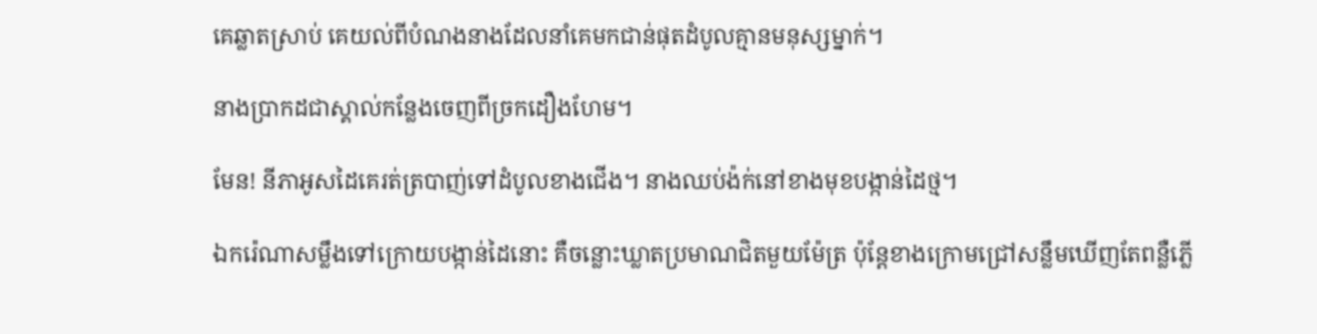គេឆ្លាតស្រាប់ គេយល់ពីបំណងនាងដែលនាំគេមកជាន់ផុតដំបូលគ្មានមនុស្សម្នាក់។

នាងប្រាកដជាស្គាល់កន្លែងចេញពីច្រកដឿងហែម។

មែន! នីភាអូសដៃគេរត់ត្របាញ់ទៅដំបូលខាងជើង។ នាងឈប់ង៉ក់នៅខាងមុខបង្កាន់ដៃថ្ម។

ឯករ៉េណាសម្លឹងទៅក្រោយបង្កាន់ដៃនោះ គឺចន្លោះឃ្លាតប្រមាណជិតមួយម៉ែត្រ ប៉ុន្តែខាងក្រោមជ្រៅសន្លឹមឃើញតែពន្លឺភ្លើ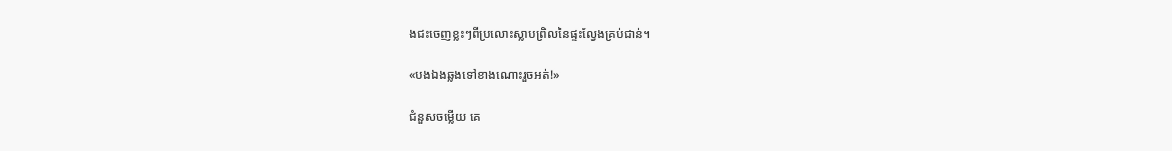ងជះចេញខ្លះៗពីប្រលោះស្លាបព្រិលនៃផ្ទះល្វែងគ្រប់ជាន់។

«បងឯងឆ្លងទៅខាងណោះរួចអត់!»

ជំនួសចម្លើយ គេ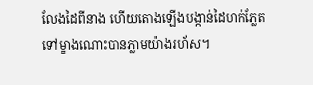លែងដៃពីនាង ហើយតោងឡើងបង្កាន់ដៃហក់ភ្លែតទៅម្ខាងណោះបានភ្លាមយ៉ាងរហ័ស។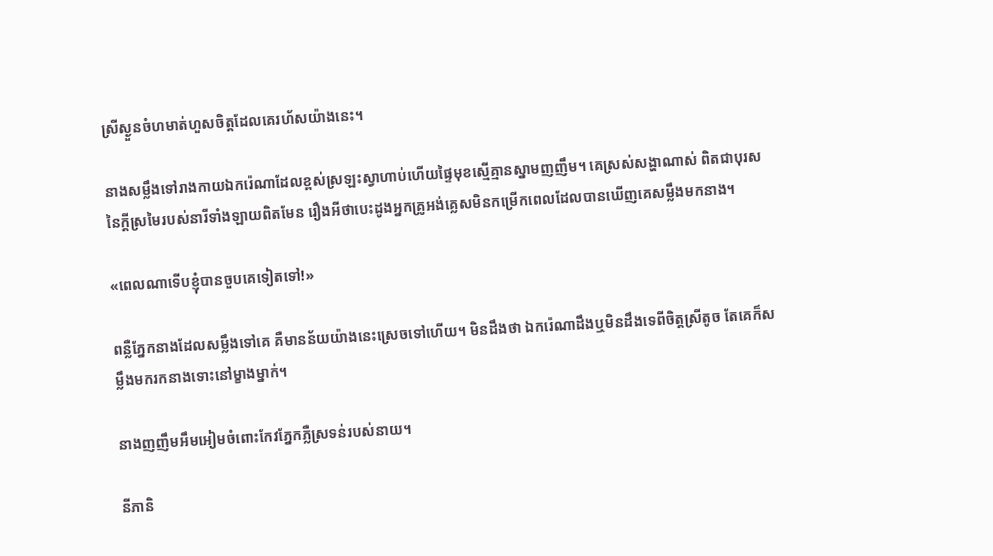ស្រីស្ងួនចំហមាត់ហួសចិត្តដែលគេរហ័សយ៉ាងនេះ។

នាងសម្លឹងទៅរាងកាយឯករ៉េណាដែលខ្ពស់ស្រឡះស្វាហាប់ហើយផ្ទៃមុខស្មើគ្មានស្នាមញញឹម។ គេស្រស់សង្ហាណាស់ ពិតជាបុរសនៃក្តីស្រមៃរបស់នារីទាំងឡាយពិតមែន រឿងអីថាបេះដូងអ្នកគ្រូអង់គ្លេសមិនកម្រើកពេលដែលបានឃើញគេសម្លឹងមកនាង។

«ពេលណាទើបខ្ញុំបានចួបគេទៀតទៅ!»

ពន្លឺភ្នែកនាងដែលសម្លឹងទៅគេ គឺមានន័យយ៉ាងនេះស្រេចទៅហើយ។ មិនដឹងថា ឯករ៉េណាដឹងឬមិនដឹងទេពីចិត្តស្រីតូច តែគេក៏សម្លឹងមករកនាងទោះនៅម្ខាងម្នាក់។

នាងញញឹមអឹមអៀមចំពោះកែវភ្នែកភ្លឺស្រទន់របស់នាយ។

នីភានិ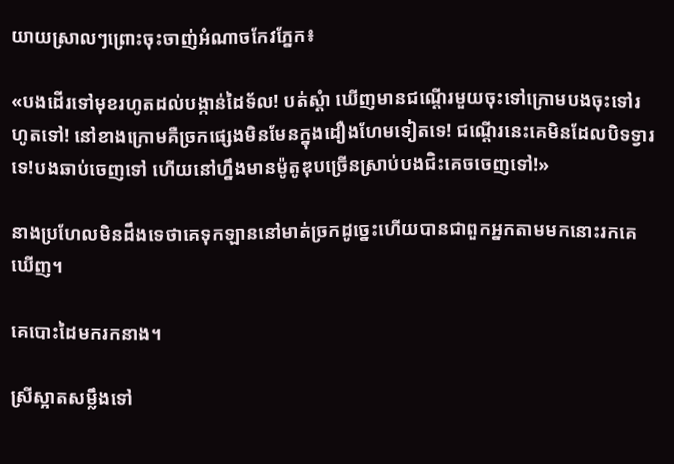យាយស្រាលៗព្រោះចុះចាញ់អំណាចកែវភ្នែក៖

«បងដើរទៅមុខរហូតដល់បង្កាន់ដៃទ័ល! បត់ស្តំា ឃើញមានជណ្តើរមួយចុះទៅក្រោមបងចុះទៅរហូតទៅ! នៅខាងក្រោមគឺច្រកផ្សេងមិនមែនក្នុងដឿងហែមទៀតទេ! ជណ្តើរនេះគេមិនដែលបិទទ្វារទេ!បងឆាប់ចេញទៅ ហើយនៅហ្នឹងមានម៉ូតូឌុបច្រើនស្រាប់បងជិះគេចចេញទៅ!»

នាងប្រហែលមិនដឹងទេថាគេទុកឡាននៅមាត់ច្រកដូច្នេះហើយបានជាពួកអ្នកតាមមកនោះរកគេឃើញ។

គេបោះដៃមករកនាង។

ស្រីស្អាតសម្លឹងទៅ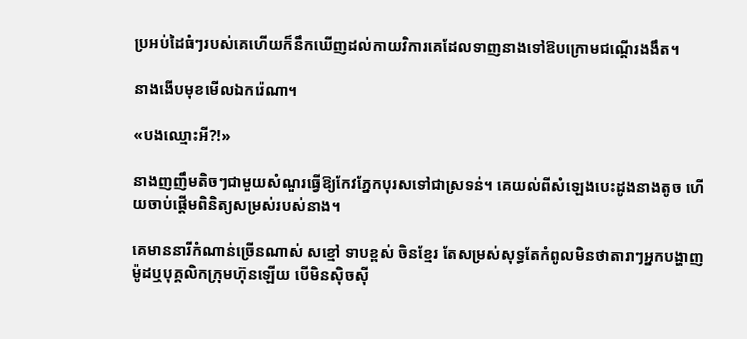ប្រអប់ដៃធំៗរបស់គេហើយក៏នឹកឃើញដល់កាយវិការគេដែលទាញនាងទៅឱបក្រោមជណ្តើរងងឹត។

នាងងើបមុខមើលឯករ៉េណា។

«បងឈ្មោះអី?!»

នាងញញឹមតិចៗជាមួយសំណួរធ្វើឱ្យកែវភ្នែកបុរសទៅជាស្រទន់។ គេយល់ពីសំឡេងបេះដូងនាងតូច ហើយចាប់ផ្ដើមពិនិត្យសម្រស់របស់នាង។

គេមាននារីកំណាន់ច្រើនណាស់ សខ្មៅ ទាបខ្ពស់ ចិនខ្មែរ តែសម្រស់សុទ្ធតែកំពូលមិនថាតារាៗអ្នកបង្ហាញម៉ូដឬបុគ្គលិកក្រុមហ៊ុនឡើយ បើមិនស៊ិចស៊ី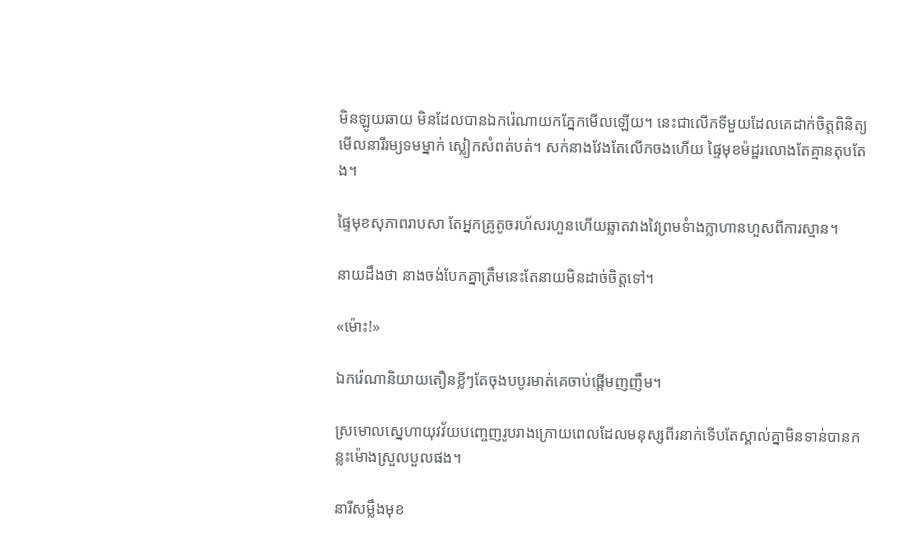មិនឡូយឆាយ មិនដែលបានឯករ៉េណាយកភ្នែកមើលឡើយ។ នេះជាលើកទីមួយដែលគេដាក់ចិត្តពិនិត្យមើលនារីរម្យទមម្នាក់ ស្លៀកសំពត់បត់។ សក់នាងវែងតែលើកចងហើយ ផ្ទៃមុខម៉ដ្ឋរលោងតែគ្មានតុបតែង។

ផ្ទៃមុខសុភាពរាបសា តែអ្នកគ្រូតូចរហ័សរហួនហើយឆ្លាតវាងវៃព្រមទំាងក្លាហានហួសពីការស្មាន។

នាយដឹងថា នាងចង់បែកគ្នាត្រឹមនេះតែនាយមិនដាច់ចិត្តទៅ។

«ម៉ោះ!»

ឯករ៉េណានិយាយតឿនខ្លីៗតែចុងបបូរមាត់គេចាប់ផ្តើមញញឹម។

ស្រមោលស្នេហាយុវវ័យបញ្ចេញរូបរាងក្រោយពេលដែលមនុស្សពីរនាក់ទើបតែស្គាល់គ្នាមិនទាន់បានកន្លះម៉ោងស្រួលបួលផង។

នារីសម្លឹងមុខ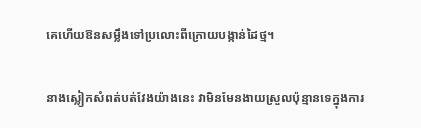គេហើយឱនសម្លឹងទៅប្រលោះពីក្រោយបង្កាន់ដៃថ្ម។

នាងស្លៀកសំពត់បត់វែងយ៉ាងនេះ វាមិនមែនងាយស្រួលប៉ុន្មានទេក្នុងការ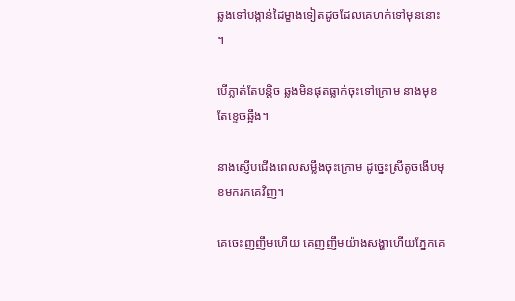ឆ្លងទៅបង្កាន់ដៃម្ខាងទៀតដូចដែលគេហក់ទៅមុននោះ។

បើភ្លាត់តែបន្តិច ឆ្លងមិនផុតធ្លាក់ចុះទៅក្រោម នាងមុខតែខ្ទេចឆ្អឹង។

នាងស្ញើបជើងពេលសម្លឹងចុះក្រោម ដូច្នេះស្រីតូចងើបមុខមករកគេវិញ។

គេចេះញញឹមហើយ គេញញឹមយ៉ាងសង្ហាហើយភ្នែកគេ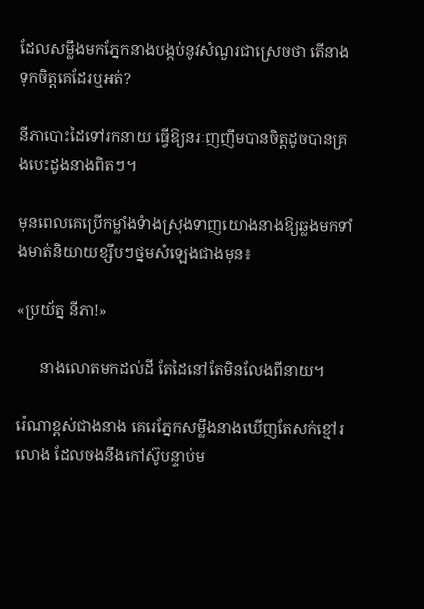ដែលសម្លឹងមកភ្នែកនាងបង្កប់នូវសំណួរជាស្រេចថា តើនាងទុកចិត្តគេដែរឬអត់?

នីភាបោះដៃទៅរកនាយ ធ្វើឱ្យនរៈញញឹមបានចិត្តដូចបានគ្រងបេះដូងនាងពិតៗ។

មុនពេលគេប្រើកម្លាំងទំាងស្រុងទាញយោងនាងឱ្យឆ្លងមកទាំងមាត់និយាយខ្សឹបៗថ្នមសំឡេងជាងមុន៖

«ប្រយ័ត្ន នីភា!»

      នាងលោតមកដល់ដី តែដៃនៅតែមិនលែងពីនាយ។

រ៉េណាខ្ពស់ជាងនាង គេរេភ្នែកសម្លឹងនាងឃើញតែសក់ខ្មៅរលោង ដែលចងនឹងកៅស៊ូបន្ទាប់ម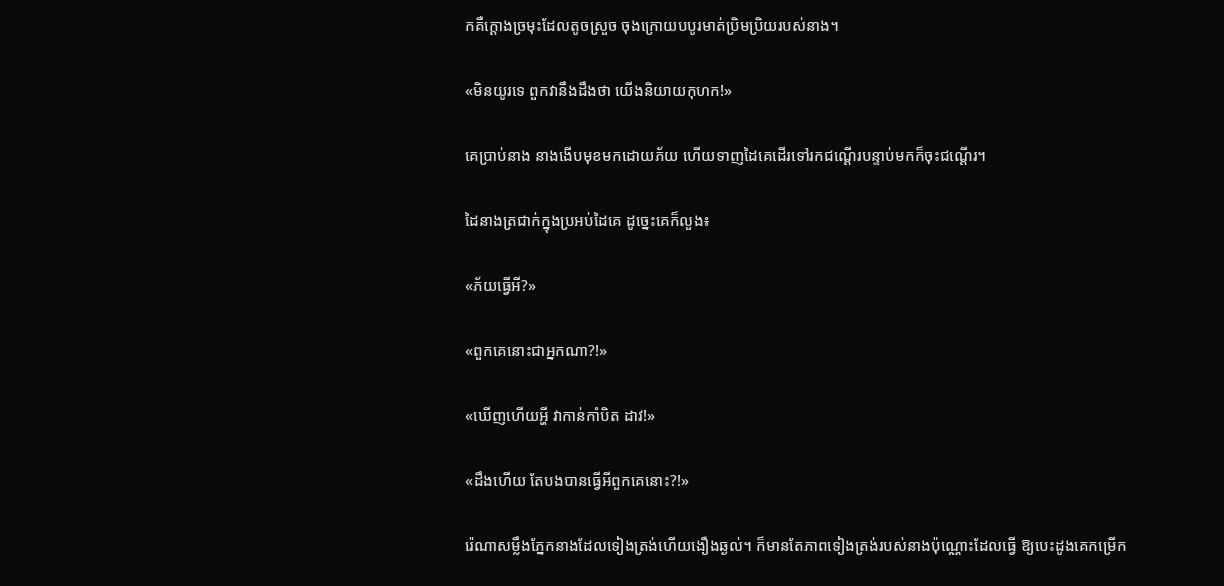កគឺក្ដោងច្រមុះដែលតូចស្រួច ចុងក្រោយបបូរមាត់ប្រិមប្រិយរបស់នាង។

«មិនយូរទេ ពួកវានឹងដឹងថា យើងនិយាយកុហក!»

គេប្រាប់នាង នាងងើបមុខមកដោយភ័យ ហើយទាញដៃគេដើរទៅរកជណ្ដើរបន្ទាប់មកក៏ចុះជណ្តើរ។

ដៃនាងត្រជាក់ក្នុងប្រអប់ដៃគេ ដូច្នេះគេក៏លួង៖

«ភ័យធ្វើអី?»

«ពួកគេនោះជាអ្នកណា?!»

«ឃើញហើយអ្ហី វាកាន់កាំបិត ដាវ!»

«ដឹងហើយ តែបងបានធ្វើអីពួកគេនោះ?!»

រ៉េណាសម្លឹងភ្នែកនាងដែលទៀងត្រង់ហើយងឿងឆ្ងល់។ ក៏មានតែភាពទៀងត្រង់របស់នាងប៉ុណ្ណោះដែលធ្វើ ឱ្យបេះដូងគេកម្រើក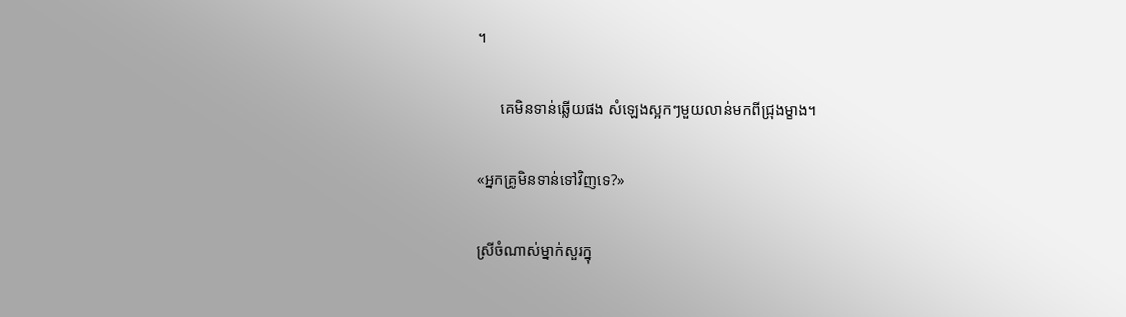។

      គេមិនទាន់ឆ្លើយផង សំឡេងស្អកៗមួយលាន់មកពីជ្រុងម្ខាង។

«អ្នកគ្រូមិនទាន់ទៅវិញទេ?»

ស្រីចំណាស់ម្នាក់សួរក្នុ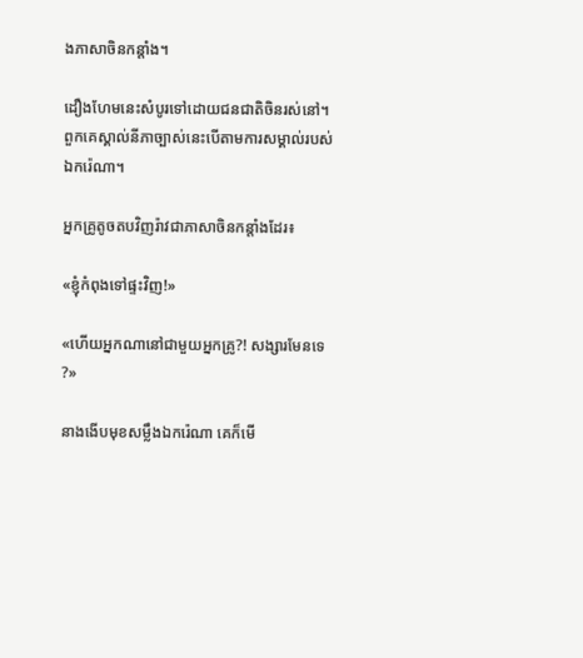ងភាសាចិនកន្តាំង។

ដឿងហែមនេះសំបូរទៅដោយជនជាតិចិនរស់នៅ។ ពួកគេស្គាល់នីភាច្បាស់នេះបើតាមការសម្គាល់របស់ឯករ៉េណា។

អ្នកគ្រូតូចតបវិញរ៉ាវជាភាសាចិនកន្តាំងដែរ៖

«ខ្ញុំកំពុងទៅផ្ទះវិញ!»

«ហើយអ្នកណានៅជាមួយអ្នកគ្រូ?! សង្សារមែនទេ?»

នាងងើបមុខសម្លឹងឯករ៉េណា គេក៏មើ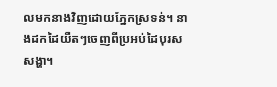លមកនាងវិញដោយភ្នែកស្រទន់។ នាងដកដៃយឺតៗចេញពីប្រអប់ដៃបុរសសង្ហា។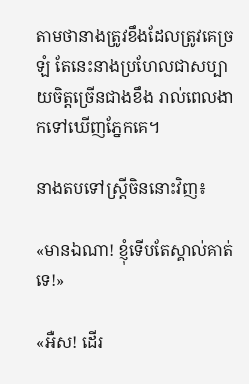តាមថានាងត្រូវខឹងដែលត្រូវគេច្រឡំ តែនេះនាងប្រហែលជាសប្បាយចិត្តច្រើនជាងខឹង រាល់ពេលងាកទៅឃើញភ្នែកគេ។

នាងតបទៅស្ត្រីចិននោះវិញ៖

«មានឯណា! ខ្ញុំទើបតែស្គាល់គាត់ទេ!»

«អឺស! ដើរ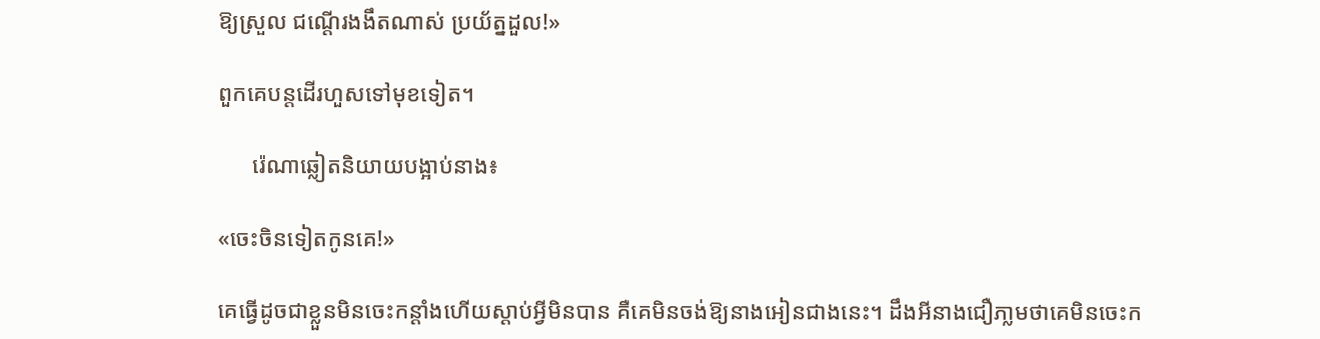ឱ្យស្រួល ជណ្តើរងងឹតណាស់ ប្រយ័ត្នដួល!»

ពួកគេបន្តដើរហួសទៅមុខទៀត។

      រ៉េណាឆ្លៀតនិយាយបង្អាប់នាង៖

«ចេះចិនទៀតកូនគេ!»

គេធ្វើដូចជាខ្លួនមិនចេះកន្តាំងហើយស្តាប់អ្វីមិនបាន គឺគេមិនចង់ឱ្យនាងអៀនជាងនេះ។ ដឹងអីនាងជឿភា្លមថាគេមិនចេះក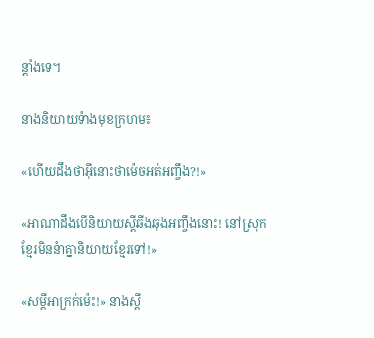ន្តាំងទេ។

នាងនិយាយទំាងមុខក្រហម៖

«ហើយដឹងថាអ៊ីនោះថាម៉េចអត់អញ្ចឹង?!»

«អាណាដឹងបើនិយាយស្តីឆីងឆុងអញ្ចឹងនោះ! នៅស្រុកខ្មែរមិននំាគ្នានិយាយខ្មែរទៅ!»

«សម្តីអាក្រក់ម៉េះ!» នាងស្តី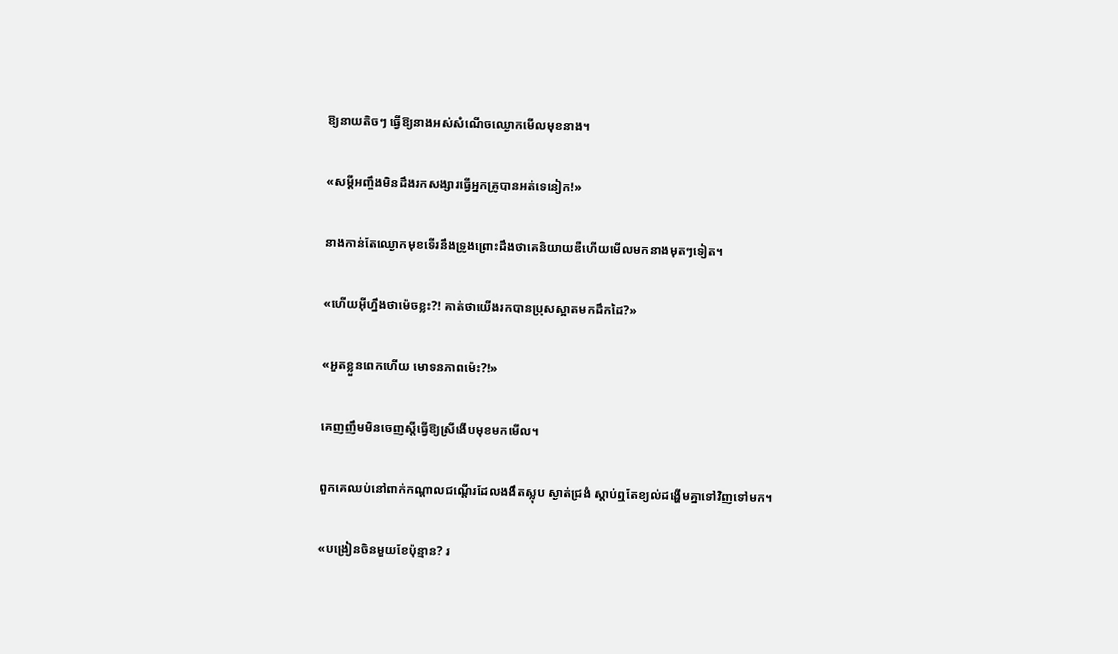ឱ្យនាយតិចៗ ធ្វើឱ្យនាងអស់សំណើចឈ្ងោកមើលមុខនាង។

«សម្តីអញ្ចឹងមិនដឹងរកសង្សារធ្វើអ្នកគ្រូបានអត់ទេនៀក!»

នាងកាន់តែឈ្ងោកមុខទើរនឹងទ្រូងព្រោះដឹងថាគេនិយាយឌឺហើយមើលមកនាងមុតៗទៀត។

«ហើយអ៊ីហ្នឹងថាម៉េចខ្លះ?! គាត់ថាយើងរកបានប្រុសស្អាតមកដឹកដៃ?»

«អួតខ្លួនពេកហើយ មោទនភាពម៉េះ?!»

គេញញឹមមិនចេញស្តីធ្វើឱ្យស្រីងើបមុខមកមើល។

ពួកគេឈប់នៅពាក់កណ្តាលជណ្ដើរដែលងងឹតស្លុប ស្ងាត់ជ្រងំ ស្តាប់ឮតែខ្យល់ដង្ហើមគ្នាទៅវិញទៅមក។

«បង្រៀនចិនមួយខែប៉ុន្មាន? រ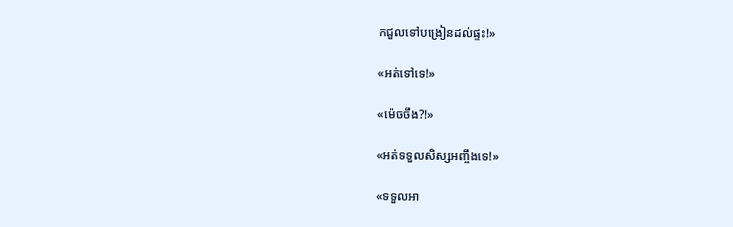កជួលទៅបង្រៀនដល់ផ្ទះ!»

«អត់ទៅទេ!»

«ម៉េចចឹង?!»

«អត់ទទួលសិស្សអញ្ចឹងទេ!»

«ទទួលអា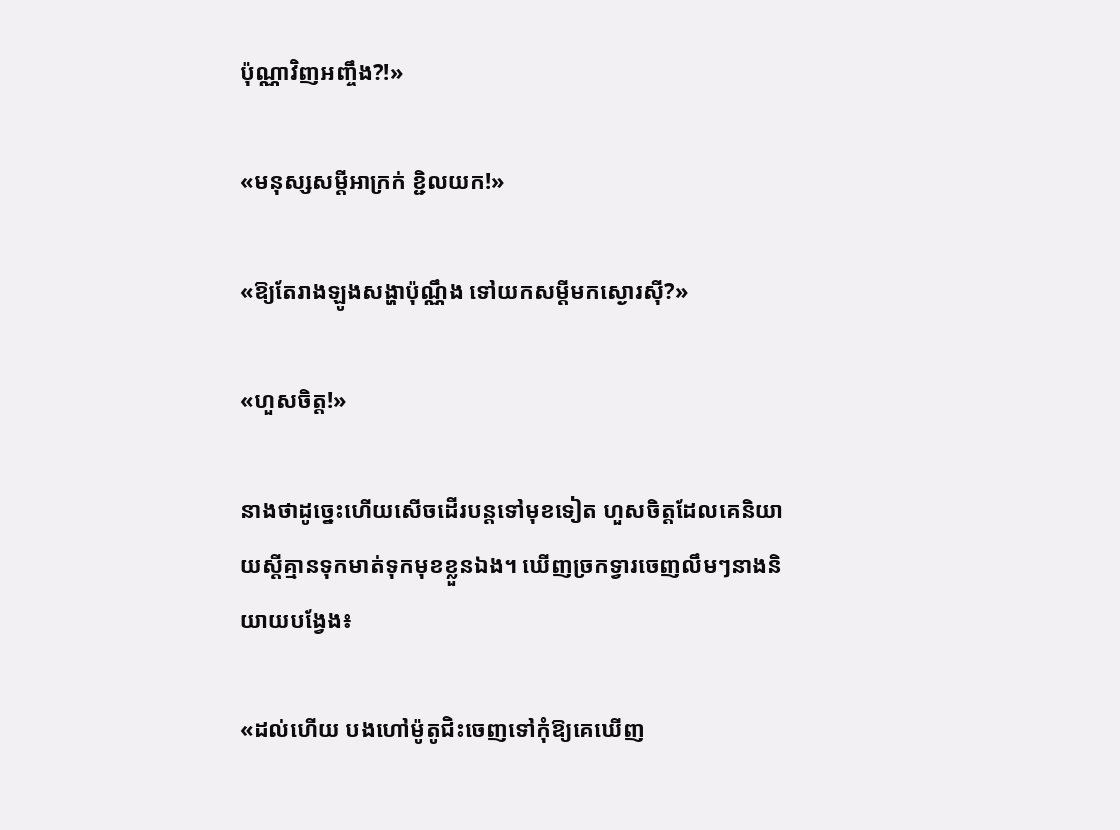ប៉ុណ្ណាវិញអញ្ចឹង?!»

«មនុស្សសម្តីអាក្រក់ ខ្ជិលយក!»

«ឱ្យតែរាងឡូងសង្ហាប៉ុណ្ណឹង ទៅយកសម្តីមកស្ងោរស៊ី?»

«ហួសចិត្ត!»

នាងថាដូច្នេះហើយសើចដើរបន្តទៅមុខទៀត ហួសចិត្តដែលគេនិយាយស្តីគ្មានទុកមាត់ទុកមុខខ្លួនឯង។ ឃើញច្រកទ្វារចេញលឹមៗនាងនិយាយបង្វែង៖

«ដល់ហើយ បងហៅម៉ូតូជិះចេញទៅកុំឱ្យគេឃើញ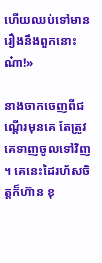ហើយឈប់ទៅមានរឿងនឹងពួកនោះណ៎ា!»

នាងចាកចេញពីជណ្ដើរមុនគេ តែត្រូវគេទាញចូលទៅវិញ។ គេនេះដៃរហ័សចិត្តក៏ហ៊ាន ខុ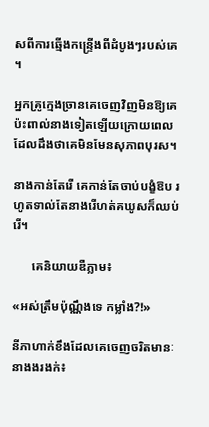សពីការឆ្មើងកន្ទ្រើងពីដំបូងៗរបស់គេ។

អ្នកគ្រូក្មេងច្រានគេចេញវិញមិនឱ្យគេប៉ះពាល់នាងទៀតឡើយក្រោយពេលដែលដឹងថាគេមិនមែនសុភាពបុរស។

នាងកាន់តែរើ គេកាន់តែចាប់បង្ខំឱប រហូតទាល់តែនាងរើហត់គឃូសក៏ឈប់រើ។

      គេនិយាយឌឺភ្លាម៖

«អស់ត្រឹមប៉ុណ្ណឹងទេ កម្លាំង?!»

នីភាហាក់ខឹងដែលគេចេញចរិតមានៈ នាងងរងក់៖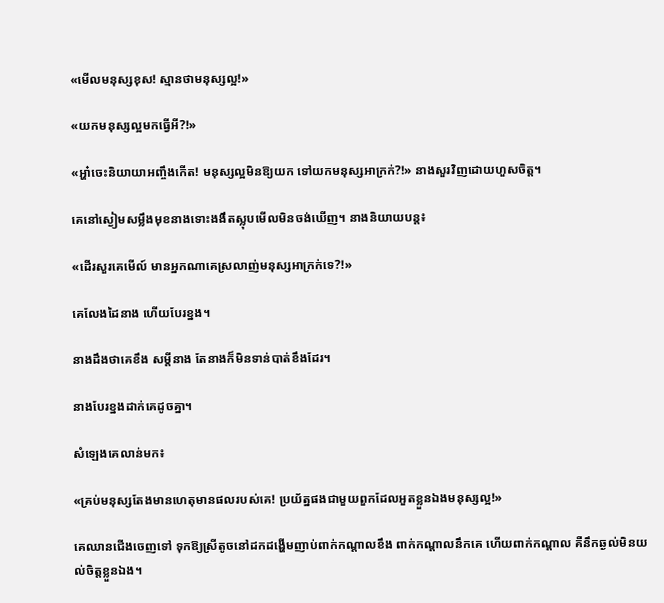«មើលមនុស្សខុស! ស្មានថាមនុស្សល្អ!»

«យកមនុស្សល្អមកធ្វើអី?!»

«អ្ហា៎ចេះនិយាយាអញ្ចឹងកើត! មនុស្សល្អមិនឱ្យយក ទៅយកមនុស្សអាក្រក់?!» នាងសួរវិញដោយហួសចិត្ត។

គេនៅស្ងៀមសម្លឹងមុខនាងទោះងងឹតស្លុបមើលមិនចង់ឃើញ។ នាងនិយាយបន្ត៖

«ដើរសួរគេមើល៍ មានអ្នកណាគេស្រលាញ់មនុស្សអាក្រក់ទេ?!»

គេលែងដៃនាង ហើយបែរខ្នង។

នាងដឹងថាគេខឹង សម្តីនាង តែនាងក៏មិនទាន់បាត់ខឹងដែរ។

នាងបែរខ្នងដាក់គេដូចគ្នា។

សំឡេងគេលាន់មក៖

«គ្រប់មនុស្សតែងមានហេតុមានផលរបស់គេ! ប្រយ័ត្នផងជាមួយពួកដែលអួតខ្លួនឯងមនុស្សល្អ!»

គេឈានជើងចេញទៅ ទុកឱ្យស្រីតូចនៅដកដង្ហើមញាប់ពាក់កណ្តាលខឹង ពាក់កណ្តាលនឹកគេ ហើយពាក់កណ្តាល គឺនឹកឆ្ងល់មិនយល់ចិត្តខ្លួនឯង។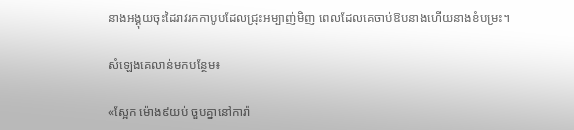នាងអង្គុយចុះដៃរាវរកកាបូបដែលជ្រុះអម្បាញ់មិញ ពេលដែលគេចាប់ឱបនាងហើយនាងខំបម្រះ។

សំឡេងគេលាន់មកបន្ថែម៖

«ស្អែក ម៉ោង៩យប់ ចួបគ្នានៅការ៉ា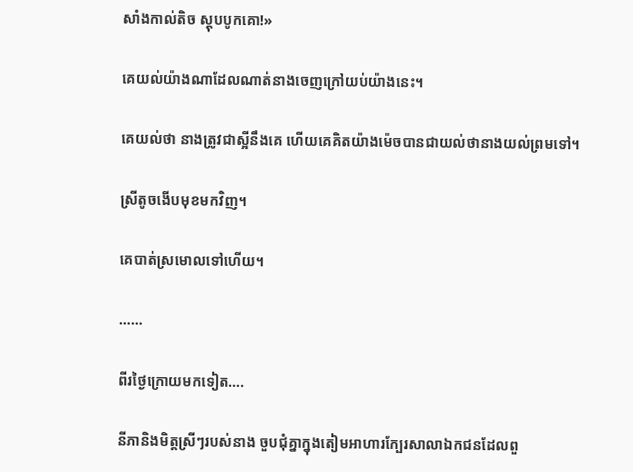សាំងកាល់តិច ស្តុបបូកគោ!»

គេយល់យ៉ាងណាដែលណាត់នាងចេញក្រៅយប់យ៉ាងនេះ។

គេយល់ថា នាងត្រូវជាស្អីនឹងគេ ហើយគេគិតយ៉ាងម៉េចបានជាយល់ថានាងយល់ព្រមទៅ។

ស្រីតូចងើបមុខមកវិញ។

គេបាត់ស្រមោលទៅហើយ។

……

ពីរថ្ងៃក្រោយមកទៀត….

នីភានិងមិត្តស្រីៗរបស់នាង ចួបជុំគ្នាក្នុងតៀមអាហារក្បែរសាលាឯកជនដែលពួ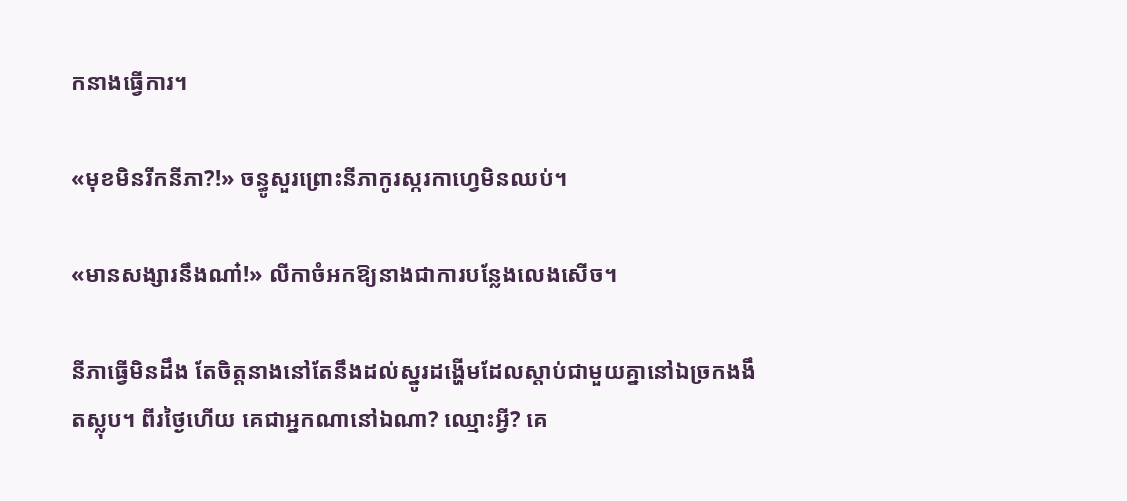កនាងធ្វើការ។

«មុខមិនរីកនីភា?!» ចន្ធូសួរព្រោះនីភាកូរស្ករកាហ្វេមិនឈប់។

«មានសង្សារនឹងណា៎!» លីកាចំអកឱ្យនាងជាការបន្លែងលេងសើច។

នីភាធ្វើមិនដឹង តែចិត្តនាងនៅតែនឹងដល់ស្នូរដង្ហើមដែលស្តាប់ជាមួយគ្នានៅឯច្រកងងឹតស្លុប។ ពីរថ្ងៃហើយ គេជាអ្នកណានៅឯណា? ឈ្មោះអ្វី? គេ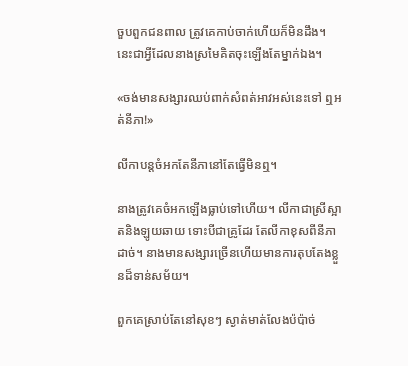ចួបពួកជនពាល ត្រូវគេកាប់ចាក់ហើយក៏មិនដឹង។ នេះជាអ្វីដែលនាងស្រមៃគិតចុះឡើងតែម្នាក់ឯង។

«ចង់មានសង្សារឈប់ពាក់សំពត់អាវអស់នេះទៅ ឮអត់នីភា!»

លីកាបន្តចំអកតែនីភានៅតែធ្វើមិនឮ។

នាងត្រូវគេចំអកឡើងធ្លាប់ទៅហើយ។ លីកាជាស្រីស្អាតនិងឡូយឆាយ ទោះបីជាគ្រូដែរ តែលីកាខុសពីនីភាដាច់។ នាងមានសង្សារច្រើនហើយមានការតុបតែងខ្លួនដ៏ទាន់សម័យ។

ពួកគេស្រាប់តែនៅសុខៗ ស្ងាត់មាត់លែងប៉ប៉ាច់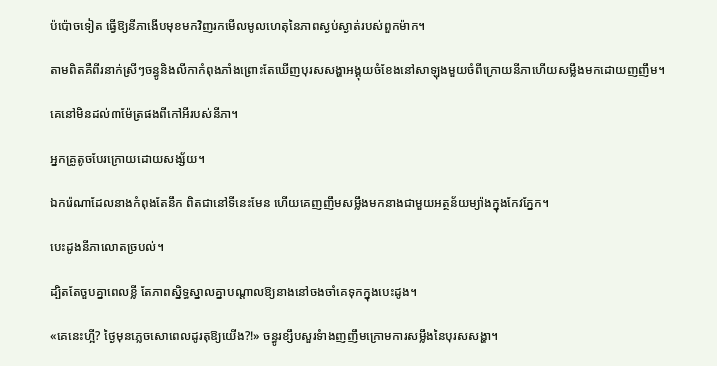ប៉ប៉ោចទៀត ធ្វើឱ្យនីភាងើបមុខមកវិញរកមើលមូលហេតុនៃភាពស្ងប់ស្ងាត់របស់ពួកម៉ាក។

តាមពិតគឺពីរនាក់ស្រីៗចន្ធូនិងលីកាកំពុងភាំងព្រោះតែឃើញបុរសសង្ហាអង្គុយចំខែងនៅសាឡុងមួយចំពីក្រោយនីភាហើយសម្លឹងមកដោយញញឹម។

គេនៅមិនដល់៣ម៉ែត្រផងពីកៅអីរបស់នីភា។

អ្នកគ្រូតូចបែរក្រោយដោយសង្ស័យ។

ឯករ៉េណាដែលនាងកំពុងតែនឹក ពិតជានៅទីនេះមែន ហើយគេញញឹមសម្លឹងមកនាងជាមួយអត្ថន័យម្យ៉ាងក្នុងកែវភ្នែក។

បេះដូងនីភាលោតច្របល់។

ដ្បិតតែចួបគ្នាពេលខ្លី តែភាពស្និទ្ធស្នាលគ្នាបណ្តាលឱ្យនាងនៅចងចាំគេទុកក្នុងបេះដូង។

«គេនេះហ្អី? ថ្ងៃមុនភ្លេចសោពេលដូរតុឱ្យយើង?!» ចន្ធូរខ្សឹបសួរទំាងញញឹមក្រោមការសម្លឹងនៃបុរសសង្ហា។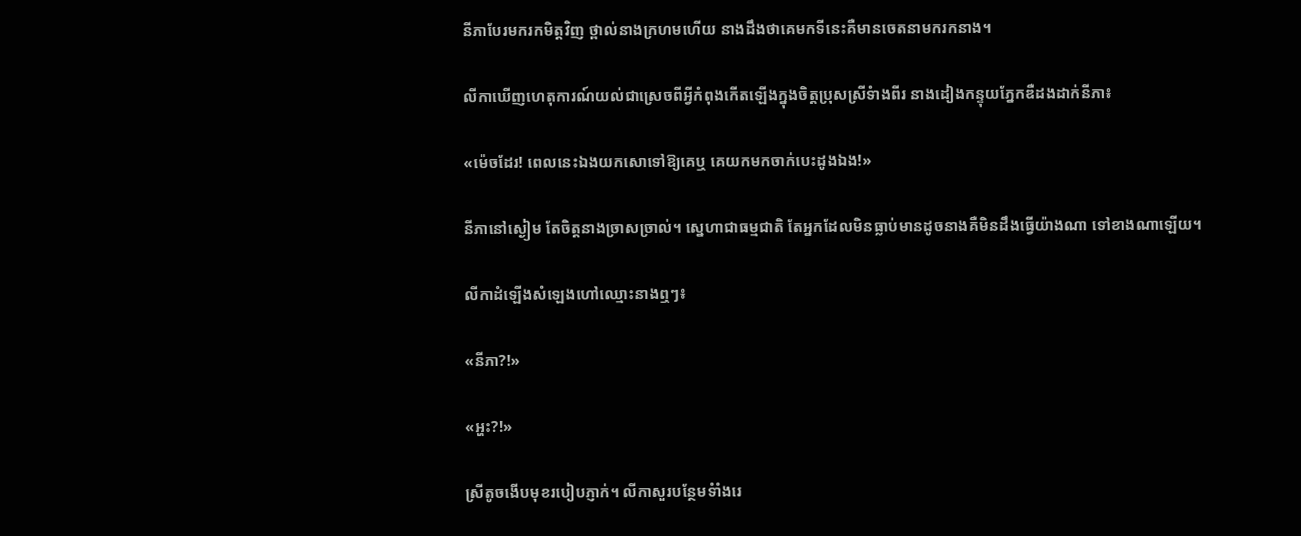នីភាបែរមករកមិត្តវិញ ថ្ពាល់នាងក្រហមហើយ នាងដឹងថាគេមកទីនេះគឺមានចេតនាមករកនាង។

លីកាឃើញហេតុការណ៍យល់ជាស្រេចពីអ្វីកំពុងកើតឡើងក្នុងចិត្តប្រុសស្រីទំាងពីរ នាងដៀងកន្ទុយភ្នែកឌឺដងដាក់នីភា៖

«ម៉េចដែរ! ពេលនេះឯងយកសោទៅឱ្យគេឬ គេយកមកចាក់បេះដូងឯង!»

នីភានៅស្ងៀម តែចិត្តនាងច្រាសច្រាល់។ ស្នេហាជាធម្មជាតិ តែអ្នកដែលមិនធ្លាប់មានដូចនាងគឺមិនដឹងធ្វើយ៉ាងណា ទៅខាងណាឡើយ។

លីកាដំឡើងសំឡេងហៅឈ្មោះនាងឮៗ៖

«នីភា?!»

«អ្ហះ?!»

ស្រីតូចងើបមុខរបៀបភ្ញាក់។ លីកាសួរបន្ថែមទំាំងរេ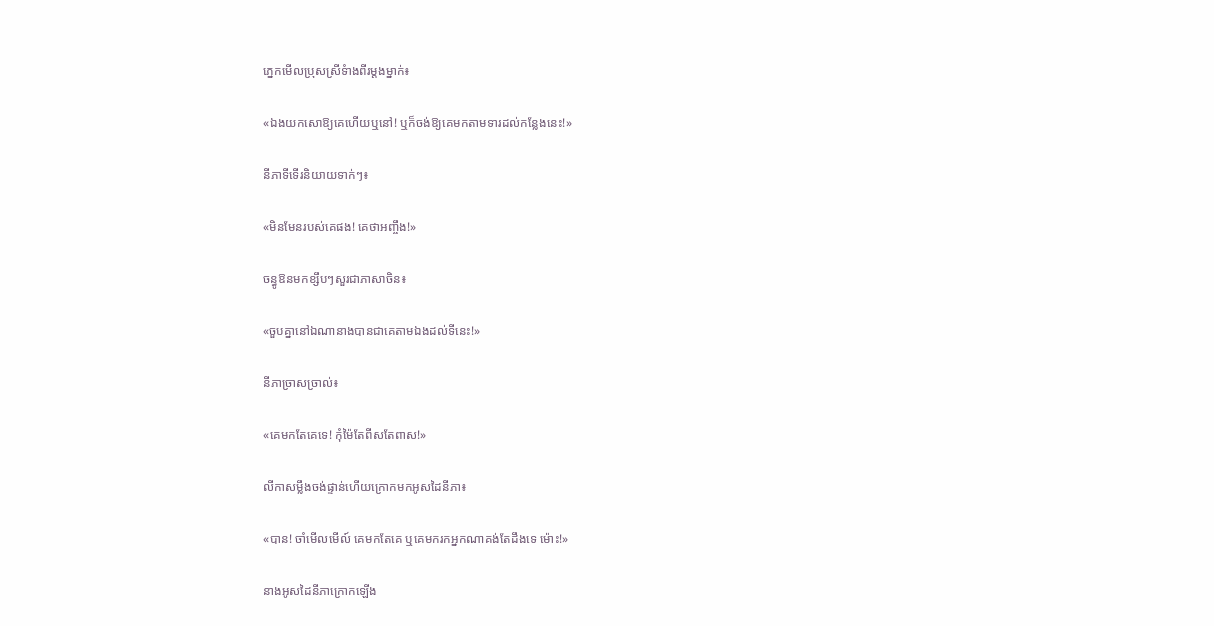ភ្នេកមើលប្រុសស្រីទំាងពីរម្តងម្នាក់៖

«ឯងយកសោឱ្យគេហើយឬនៅ! ឬក៏ចង់ឱ្យគេមកតាមទារដល់កន្លែងនេះ!»

នីភាទីទើរនិយាយទាក់ៗ៖

«មិនមែនរបស់គេផង! គេថាអញ្ចឹង!»

ចន្ធូឱនមកខ្សឹបៗសួរជាភាសាចិន៖

«ចួបគ្នានៅឯណានាងបានជាគេតាមឯងដល់ទីនេះ!»

នីភាច្រាសច្រាល់៖

«គេមកតែគេទេ! កុំម៉ៃតែពីសតែពាស!»

លីកាសម្លឹងចង់ផ្ទាន់ហើយក្រោកមកអូសដៃនីភា៖

«បាន! ចាំមើលមើល៍ គេមកតែគេ ឬគេមករកអ្នកណាគង់តែដឹងទេ ម៉ោះ!»

នាងអូសដៃនីភាក្រោកឡើង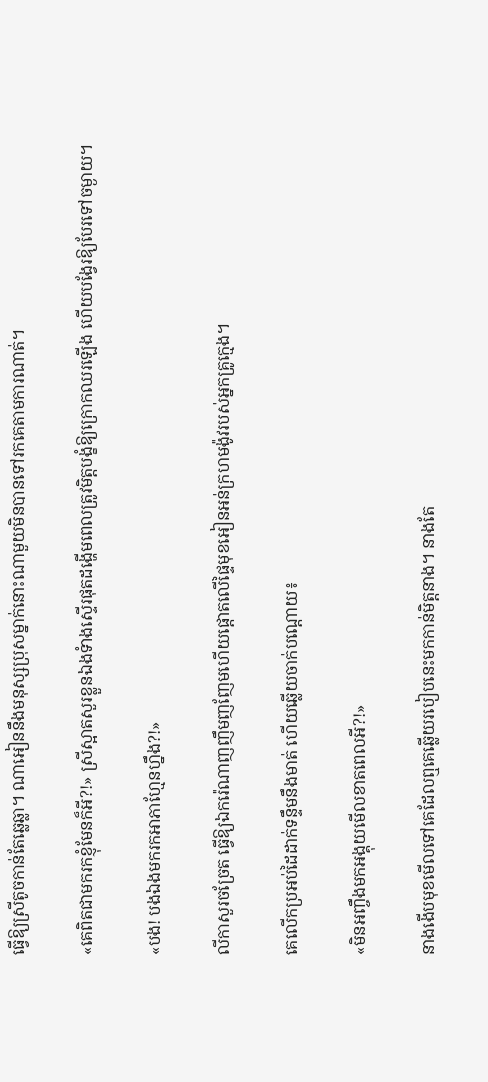ធ្វើឱ្យស្រីតូចកាន់តែឆ្លេឆ្លា។ ណាអៀននឹងមនុស្សប្រុសម្នាក់នោះណាមួយមិនបានទៅរកគេតាមការណាត់។

«គេពិតជាមករកខ្ញុំមែនក៏អី?!» ស្រីស្អាតសួរខ្លួនឯងទំាងស្ទើរផុតដង្ហើមពេលត្រូវមិត្តបង្ខំឱ្យក្រោកឈរឡើង ហើយបង្វែរឱ្យបែរទៅចម្ងាយ។

«បង! បងឯងមករកអាភាហ្មែនហ្នឹង?!»

លីកាសួរចច្រែត ធ្វើឱ្យឯករ៉េណាញញឹមញញែមហើយផ្តោតលើផ្ទៃមុខអៀនអន់ក្រហមង៉ូវរបស់អ្នកគ្រូក្មេង។

គេលើកប្រអប់ដៃដាក់ទន្ទឹមនឹងមាត់ ហើយឆ្លើយចាក់បណ្ដោយ៖

«មិនអញ្ចឹងមកអង្គុយមើលខាតពេលអី?!»

នាងងើបមុខមើលទៅគេដែលឮគេឆ្លើយរបៀបនេះមកកាន់មិត្តនាង។ នាងតែ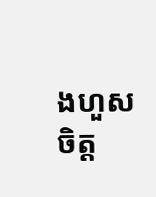ងហួសចិត្ត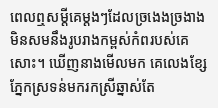ពេលឮសម្តីគេម្តងៗដែលច្រងេងច្រងាង មិនសមនឹងរូបរាងកម្ពស់កំពរបស់គេសោះ។ ឃើញនាងមើលមក គេលេងខ្សែភ្នែកស្រទន់មករកស្រីឆ្នាស់តែ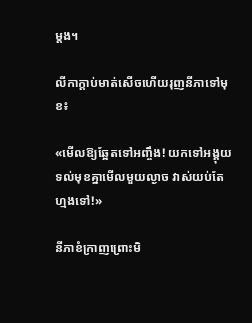ម្តង។

លីកាក្តាប់មាត់សើចហើយរុញនីភាទៅមុខ៖

«មើលឱ្យឆ្អែតទៅអញ្ចឹង! យកទៅអង្គុយទល់មុខគ្នាមើលមួយល្ងាច វាស់យប់តែហ្មងទៅ!»

នីភាខំក្រាញព្រោះមិ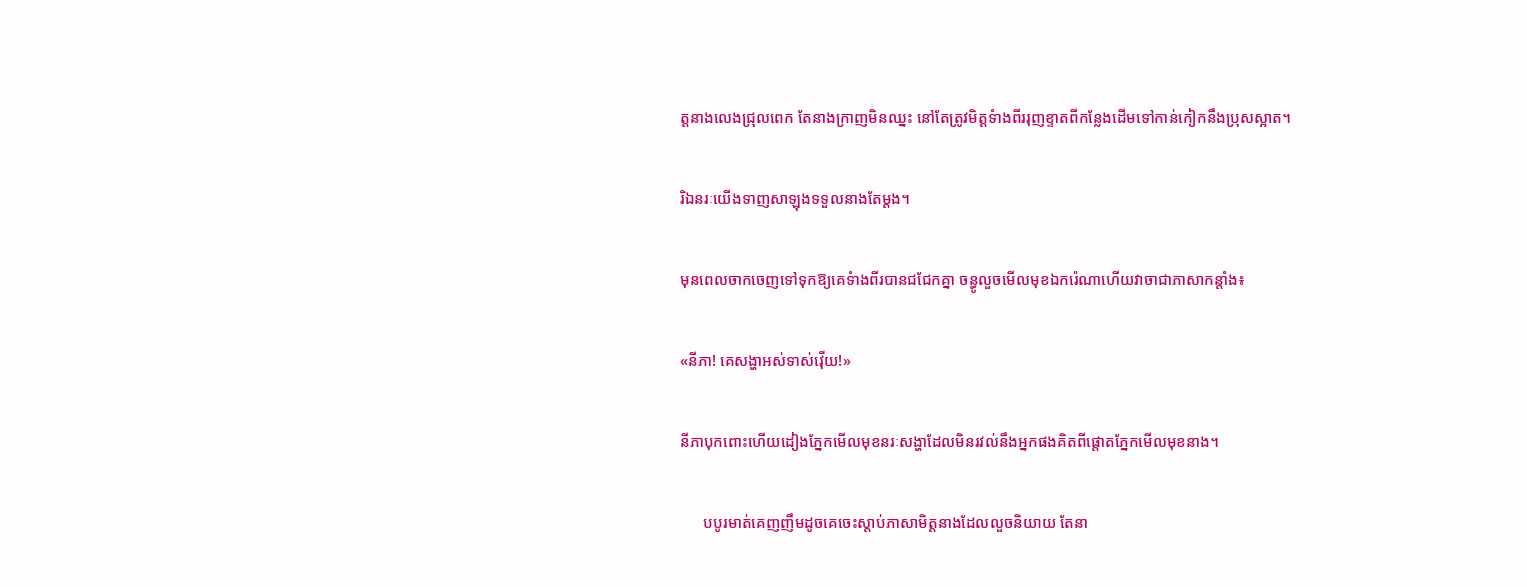ត្តនាងលេងជ្រុលពេក តែនាងក្រាញមិនឈ្នះ នៅតែត្រូវមិត្តទំាងពីររុញខ្ទាតពីកន្លែងដើមទៅកាន់កៀកនឹងប្រុសស្អាត។

រិឯនរៈយើងទាញសាឡុងទទួលនាងតែម្តង។

មុនពេលចាកចេញទៅទុកឱ្យគេទំាងពីរបានជជែកគ្នា ចន្ធូលួចមើលមុខឯករ៉េណាហើយវាចាជាភាសាកន្តាំង៖

«នីភា! គេសង្ហាអស់ទាស់វ៉ើយ!»

នីភាបុកពោះហើយដៀងភ្នែកមើលមុខនរៈសង្ហាដែលមិនរវល់នឹងអ្នកផងគិតពីផ្តោតភ្នែកមើលមុខនាង។

      បបូរមាត់គេញញឹមដូចគេចេះស្តាប់ភាសាមិត្តនាងដែលលួចនិយាយ តែនា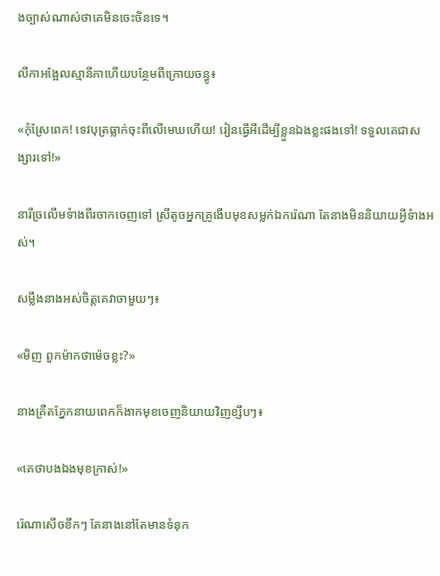ងច្បាស់ណាស់ថាគេមិនចេះចិនទេ។

លីកាអង្អែលស្មានីភាហើយបន្ថែមពីក្រោយចន្ធូ៖

«កុំស្រែពេក! ទេវបុត្រធ្លាក់ចុះពីលើមេឃហើយ! រៀនធ្វើអីដើម្បីខ្លួនឯងខ្លះផងទៅ! ទទួលគេជាសង្សារទៅ!»

នារីច្រលើមទំាងពីរចាកចេញទៅ ស្រីតូចអ្នកគ្រូងើបមុខសម្លក់ឯករ៉េណា តែនាងមិននិយាយអ្វីទំាងអស់។

សម្លឹងនាងអស់ចិត្តគេវាចាមួយៗ៖

«មិញ ពួកម៉ាកថាម៉េចខ្លះ?»

នាងគ្រឺតភ្នែកនាយពេកក៏ងាកមុខចេញនិយាយវិញខ្សឹបៗ៖

«គេថាបងឯងមុខក្រាស់!»

រ៉េណាសើចខឹកៗ តែនាងនៅតែមានទំនុក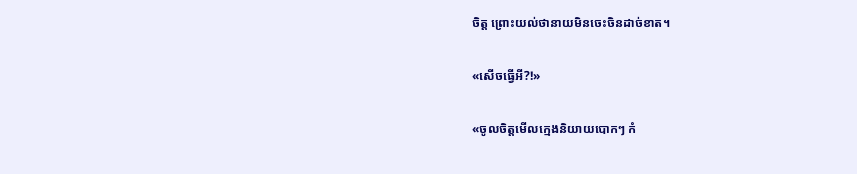ចិត្ត ព្រោះយល់ថានាយមិនចេះចិនដាច់ខាត។

«សើចធ្វើអី?!»

«ចូលចិត្តមើលក្មេងនិយាយបោកៗ កំ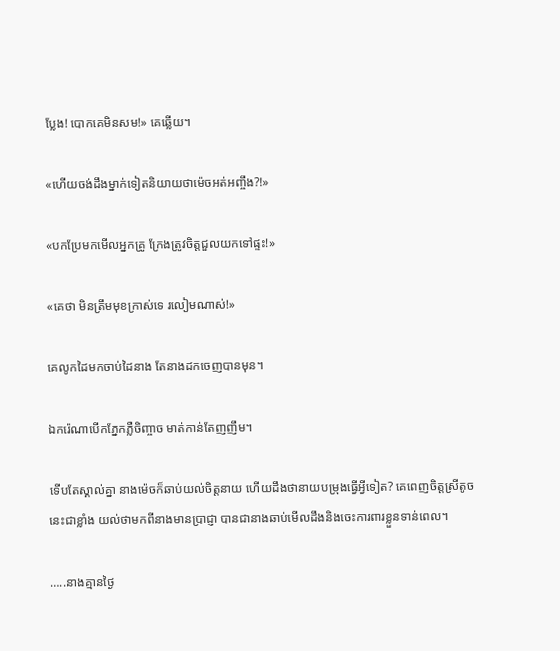ប្លែង! បោកគេមិនសម!» គេឆ្លើយ។

«ហើយចង់ដឹងម្នាក់ទៀតនិយាយថាម៉េចអត់អញ្ចឹង?!»

«បកប្រែមកមើលអ្នកគ្រូ ក្រែងត្រូវចិត្តជួលយកទៅផ្ទះ!»

«គេថា មិនត្រឹមមុខក្រាស់ទេ រលៀមណាស់!»

គេលូកដៃមកចាប់ដៃនាង តែនាងដកចេញបានមុន។

ឯករ៉េណាបើកភ្នែកភ្លឺចិញ្ចាច មាត់កាន់តែញញឹម។

ទើបតែស្គាល់គ្នា នាងម៉េចក៏ឆាប់យល់ចិត្តនាយ ហើយដឹងថានាយបម្រុងធ្វើអ្វីទៀត? គេពេញចិត្តស្រីតូចនេះជាខ្លាំង យល់ថាមកពីនាងមានប្រាជ្ញា បានជានាងឆាប់មើលដឹងនិងចេះការពារខ្លួនទាន់ពេល។

…..នាងគ្មានថ្ងៃ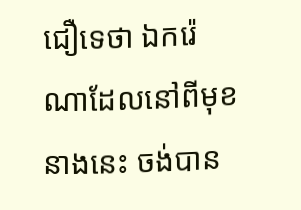ជឿទេថា ឯករ៉េណាដែលនៅពីមុខនាងនេះ ចង់បាន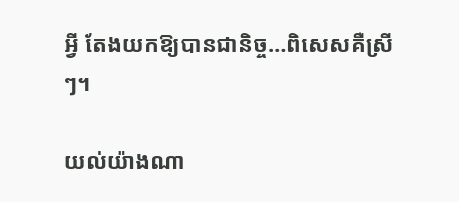អ្វី តែងយកឱ្យបានជានិច្ច…ពិសេសគឺស្រីៗ។

យល់យ៉ាងណា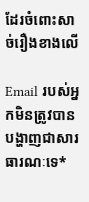ដែរចំពោះសាច់រឿងខាងលើ

Email របស់អ្នកមិនត្រូវបានបង្ហាញជាសារធារណៈទេ*